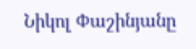Նիկոլ Փաշինյանը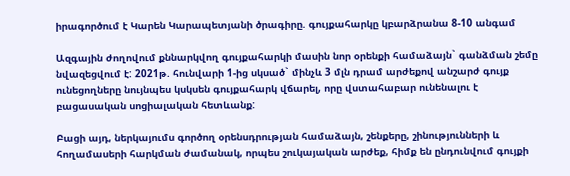իրագործում է Կարեն Կարապետյանի ծրագիրը. գույքահարկը կբարձրանա 8-10 անգամ

Ազգային ժողովում քննարկվող գույքահարկի մասին նոր օրենքի համաձայն` գանձման շեմը նվազեցվում է: 2021թ. հունվարի 1-ից սկսած` մինչև 3 մլն դրամ արժեքով անշարժ գույք ունեցողները նույնպես կսկսեն գույքահարկ վճարել, որը վստահաբար ունենալու է բացասական սոցիալական հետևանք:

Բացի այդ, ներկայումս գործող օրենսդրության համաձայն, շենքերը, շինությունների և հողամասերի հարկման ժամանակ, որպես շուկայական արժեք, հիմք են ընդունվում գույքի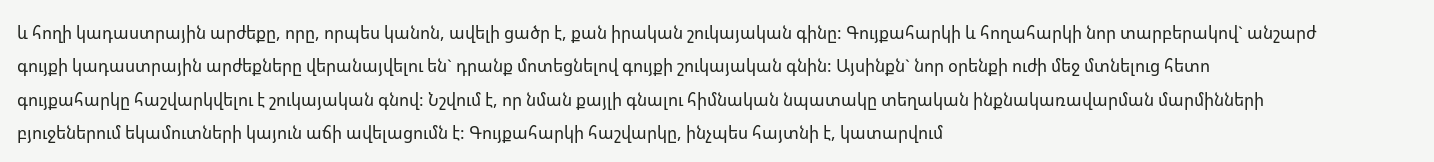և հողի կադաստրային արժեքը, որը, որպես կանոն, ավելի ցածր է, քան իրական շուկայական գինը: Գույքահարկի և հողահարկի նոր տարբերակով` անշարժ գույքի կադաստրային արժեքները վերանայվելու են` դրանք մոտեցնելով գույքի շուկայական գնին: Այսինքն` նոր օրենքի ուժի մեջ մտնելուց հետո գույքահարկը հաշվարկվելու է շուկայական գնով: Նշվում է, որ նման քայլի գնալու հիմնական նպատակը տեղական ինքնակառավարման մարմինների բյուջեներում եկամուտների կայուն աճի ավելացումն է: Գույքահարկի հաշվարկը, ինչպես հայտնի է, կատարվում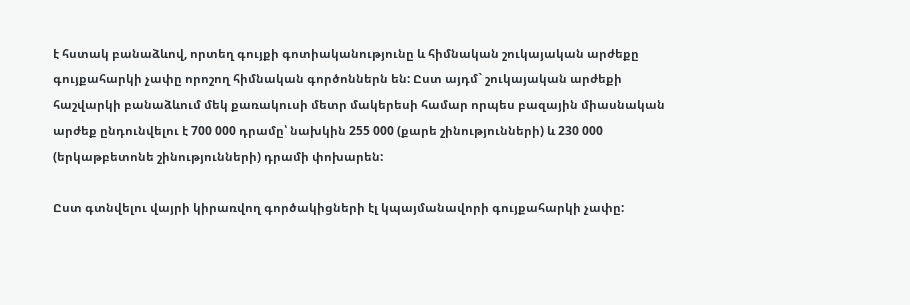է հստակ բանաձևով, որտեղ գույքի գոտիականությունը և հիմնական շուկայական արժեքը գույքահարկի չափը որոշող հիմնական գործոններն են: Ըստ այդմ` շուկայական արժեքի հաշվարկի բանաձևում մեկ քառակուսի մետր մակերեսի համար որպես բազային միասնական արժեք ընդունվելու է 700 000 դրամը՝ նախկին 255 000 (քարե շինությունների) և 230 000 (երկաթբետոնե շինությունների) դրամի փոխարեն:

Ըստ գտնվելու վայրի կիրառվող գործակիցների էլ կպայմանավորի գույքահարկի չափը: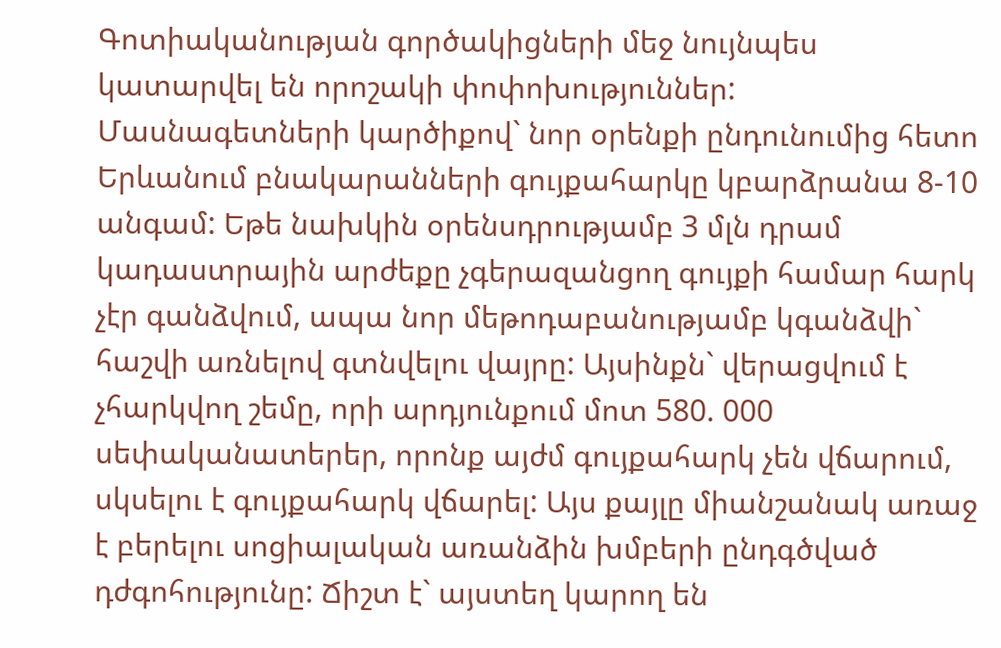Գոտիականության գործակիցների մեջ նույնպես կատարվել են որոշակի փոփոխություններ: Մասնագետների կարծիքով` նոր օրենքի ընդունումից հետո Երևանում բնակարանների գույքահարկը կբարձրանա 8-10 անգամ: Եթե նախկին օրենսդրությամբ 3 մլն դրամ կադաստրային արժեքը չգերազանցող գույքի համար հարկ չէր գանձվում, ապա նոր մեթոդաբանությամբ կգանձվի` հաշվի առնելով գտնվելու վայրը: Այսինքն` վերացվում է չհարկվող շեմը, որի արդյունքում մոտ 580. 000 սեփականատերեր, որոնք այժմ գույքահարկ չեն վճարում, սկսելու է գույքահարկ վճարել: Այս քայլը միանշանակ առաջ է բերելու սոցիալական առանձին խմբերի ընդգծված դժգոհությունը: Ճիշտ է` այստեղ կարող են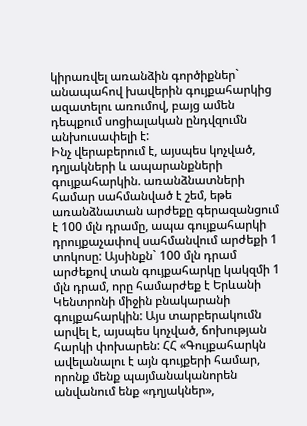կիրառվել առանձին գործիքներ` անապահով խավերին գույքահարկից ազատելու առումով, բայց ամեն դեպքում սոցիալական ընդվզումն անխուսափելի է:
Ինչ վերաբերում է, այսպես կոչված, դղյակների և ապարանքների գույքահարկին. առանձնատների համար սահմանված է շեմ, եթե առանձնատան արժեքը գերազանցում է 100 մլն դրամը, ապա գույքահարկի դրույքաչափով սահմանվում արժեքի 1 տոկոսը: Այսինքն` 100 մլն դրամ արժեքով տան գույքահարկը կակզմի 1 մլն դրամ, որը համարժեք է Երևանի Կենտրոնի միջին բնակարանի գույքահարկին: Այս տարբերակումն արվել է, այսպես կոչված, ճոխության հարկի փոխարեն: ՀՀ «Գույքահարկն ավելանալու է այն գույքերի համար, որոնք մենք պայմանականորեն անվանում ենք «դղյակներ»,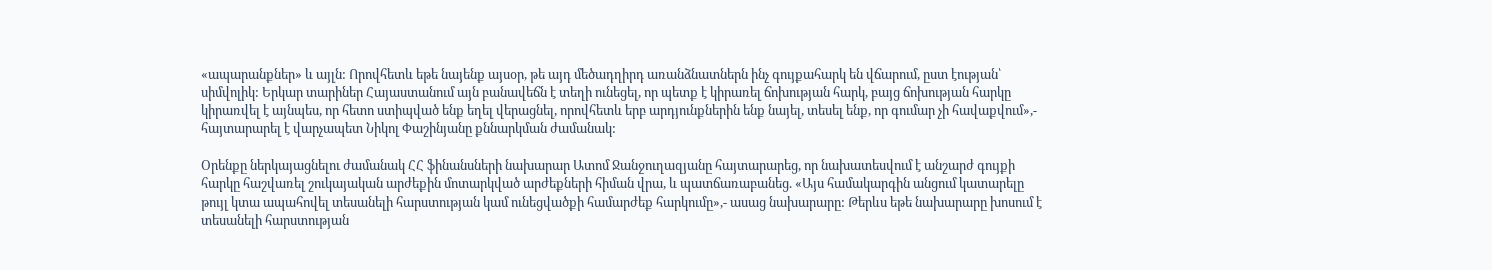«ապարանքներ» և այլն: Որովհետև եթե նայենք այսօր, թե այդ մեծադղիրդ առանձնատներն ինչ գույքահարկ են վճարում, ըստ էության՝ սիմվոլիկ: Երկար տարիներ Հայաստանում այն բանավեճն է տեղի ունեցել, որ պետք է կիրառել ճոխության հարկ, բայց ճոխության հարկը կիրառվել է այնպես, որ հետո ստիպված ենք եղել վերացնել, որովհետև երբ արդյունքներին ենք նայել, տեսել ենք, որ գումար չի հավաքվում»,- հայտարարել է վարչապետ Նիկոլ Փաշինյանը քննարկման ժամանակ:

Օրենքը ներկայացնելու ժամանակ ՀՀ ֆինանսների նախարար Ատոմ Ջանջուղազյանը հայտարարեց, որ նախատեսվում է անշարժ գույքի հարկը հաշվառել շուկայական արժեքին մոտարկված արժեքների հիման վրա, և պատճառաբանեց. «Այս համակարգին անցում կատարելը թույլ կտա ապահովել տեսանելի հարստության կամ ունեցվածքի համարժեք հարկումը»,- ասաց նախարարը: Թերևս եթե նախարարը խոսում է տեսանելի հարստության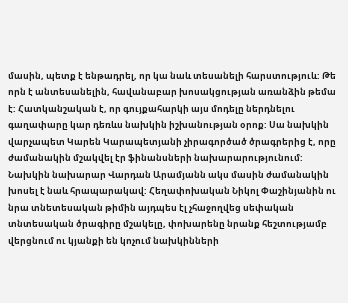մասին, պետք է ենթադրել, որ կա նաև տեսանելի հարստություև: Թե որն է անտեսանելին, հավանաբար խոսակցության առանձին թեմա է: Հատկանշական է, որ գույքահարկի այս մոդելը ներդնելու գաղափարը կար դեռևս նախկին իշխանության օրոք: Սա նախկին վարչապետ Կարեն Կարապետյանի չիրագործած ծրագրերից է, որը ժամանակին մշակվել էր ֆինանսների նախարարությունում: Նախկին նախարար Վարդան Արամյանն ակս մասին ժամանակին խոսել է նաև հրապարակավ: Հեղափոխական Նիկոլ Փաշինյանին ու նրա տնետեսական թիմին այդպես էլ չհաջողվեց սեփական տնտեսական ծրագիրը մշակելը, փոխարենը նրանք հեշտությամբ վերցնում ու կյանքի են կոչում նախկինների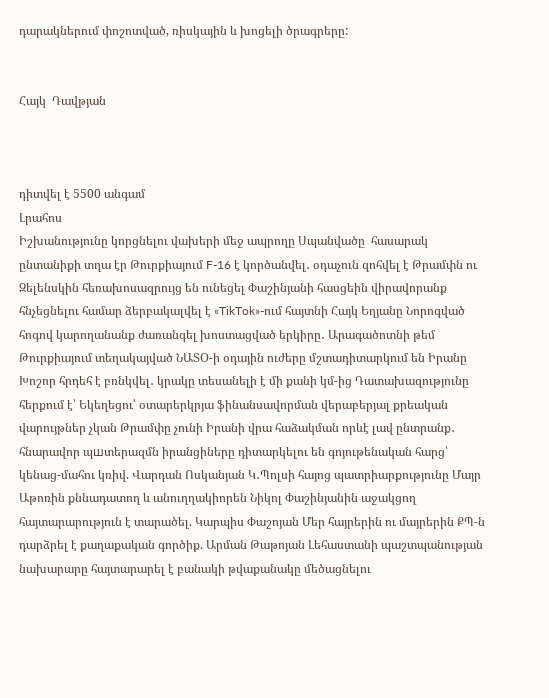դարակներում փոշոտված, ռիսկային և խոցելի ծրագրերը:


Հայկ  Դավթյան



դիտվել է 5500 անգամ
Լրահոս
Իշխանությունը կորցնելու վախերի մեջ ապրողը Սպանվածը  հասարակ ընտանիքի տղա էր Թուրքիայում F-16 է կործանվել․ օդաչուն զոհվել է Թրամփն ու Զելենսկին հեռախոսազրույց են ունեցել Փաշինյանի հասցեին վիրավորանք հնչեցնելու համար ձերբակալվել է «TikTok»-ում հայտնի Հայկ Եղյանը Նորոգված հոգով կարողանանք ժառանգել խոստացված երկիրը․ Արագածոտնի թեմ Թուրքիայում տեղակայված ՆԱՏՕ-ի օդային ուժերը մշտադիտարկում են Իրանը Խոշոր հրդեհ է բռնկվել․ կրակը տեսանելի է մի քանի կմ-ից Դատախազությունը հերքում է՝ Եկեղեցու՝ օտարերկրյա ֆինանսավորման վերաբերյալ քրեական վարույթներ չկան Թրամփը չունի Իրանի վրա հաձակման որևէ լավ ընտրանք․ հնարավոր պшտերազմն իրանցիները դիտարկելու են գոյութենական հարց՝ կենաց-մահու կռիվ. Վարդան Ոսկանյան Կ․Պոլսի հայոց պատրիարքությունը Մայր Աթոռին քննադատող և անուղղակիորեն Նիկոլ Փաշինյանին աջակցող հայտարարություն է տարածել. Կարպիս Փաշոյան Մեր հայրերին ու մայրերին ՔՊ-ն դարձրել է քաղաքական գործիք. Արման Թաթոյան Լեհաստանի պաշտպանության նախարարը հայտարարել է բանակի թվաքանակը մեծացնելու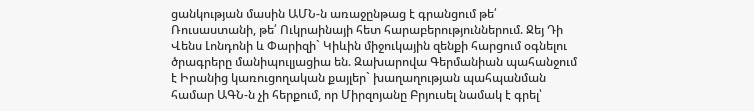ցանկության մասին ԱՄՆ-ն առաջընթաց է գրանցում թե՛ Ռուսաստանի, թե՛ Ուկրաինայի հետ հարաբերություններում. Ջեյ Դի Վենս Լոնդոնի և Փարիզի` Կիևին միջուկային զենքի հարցում օգնելու ծրագրերը մանիպուլյացիա են. Զախարովա Գերմանիան պահանջում է Իրանից կառուցողական քայլեր` խաղաղության պահպանման համար ԱԳՆ-ն չի հերքում, որ Միրզոյանը Բրյուսել նամակ է գրել՝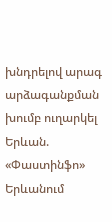խնդրելով արագ արձագանքման խումբ ուղարկել Երևան. «Փաստինֆո» Երևանում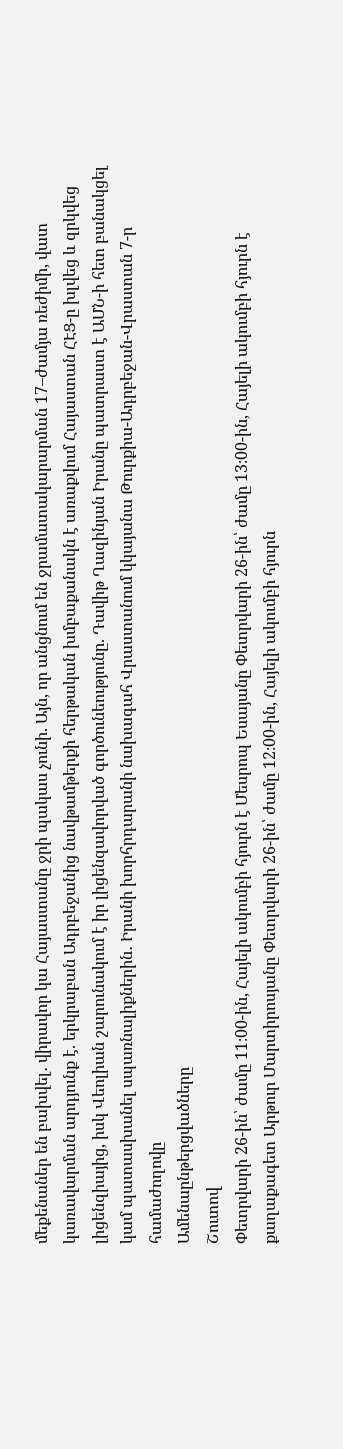մեքենաներ են բախվել․ վիրավոր կա Հայաստանը ջրի պակաս չունի. Այն, որ անցնում են ջրամատակարարման 17–ժամյա ռեժիմի, վատ կառավարման արդյունք է. երկրաբան Ադրբեջանից նավթամթերքի հերթական խմբաքանակն է առաքվում Հայաստան ՀԷՑ-ը խլվեց և զրկվեց լիցենզիայից, իսկ Վեոլիան շարունակում է իր լիցենզավորված գործունեությունը. Դավիթ Ղազինյան Իրանը պատրաստ է ԱՄՆ-ի հետ բանակցել կամ պատասխանել սպառնալիքներին․ Իրանի խորհրդարանի նախագահ Վրաստանում կկայանա Թուրքիա-Ադրբեջան-Վրաստան 7-ր համաժողովը
Ամենաընթերցվածները
Շուտով
Փետրվարի 26-ին՝ ժամը 11։00-ին, Հայելի ակումբի հյուրն է Մեսրոպ Եսայանը Փետրվարի 26-ին՝ ժամը 13։00-ին, Հայելի ակումբի հյուրն է քաղաքագետ Արթուր Մարտիրոսյանը Փետրվարի 26-ին՝ ժամը 12։00-ին, Հայելի ակումբի հյուրն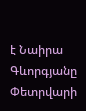է Նաիրա Գևորգյանը Փետրվարի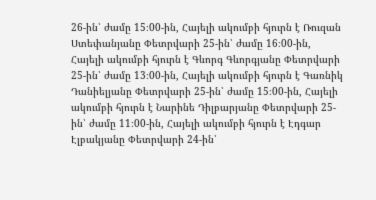26-ին՝ ժամը 15։00-ին, Հայելի ակումբի հյուրն է Ռուզան Ստեփանյանը Փետրվարի 25-ին՝ ժամը 16։00-ին, Հայելի ակումբի հյուրն է Գևորգ Գևորգյանը Փետրվարի 25-ին՝ ժամը 13։00-ին, Հայելի ակումբի հյուրն է Գառնիկ Դանիելյանը Փետրվարի 25-ին՝ ժամը 15։00-ին, Հայելի ակումբի հյուրն է Նարինե Դիլբարյանը Փետրվարի 25-ին՝ ժամը 11։00-ին, Հայելի ակումբի հյուրն է Էդգար Էլբակյանը Փետրվարի 24-ին՝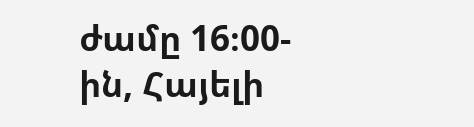ժամը 16։00-ին, Հայելի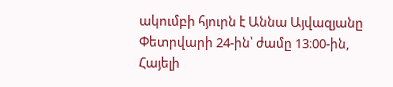ակումբի հյուրն է Աննա Այվազյանը Փետրվարի 24-ին՝ ժամը 13։00-ին, Հայելի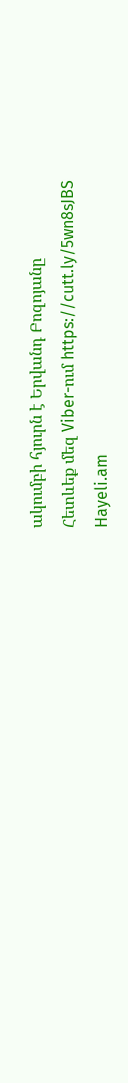ակումբի հյուրն է Երվանդ Բոզոյանը
Հետևեք մեզ Viber-ում https://cutt.ly/5wn8sJBS
Hayeli.am